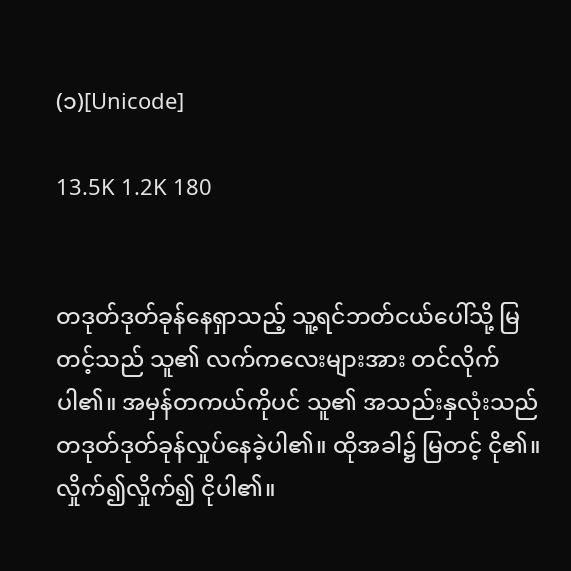(၁)[Unicode]

13.5K 1.2K 180


တဒုတ်ဒုတ်ခုန်နေရှာသည့် သူ့ရင်ဘတ်‌ငယ်ပေါ်သို့ မြတင့်သည် သူ၏ လက်ကလေးများအား တင်လိုက်ပါ၏။ အမှန်တကယ်ကိုပင် သူ၏ အသည်းနှလုံးသည် တဒုတ်ဒုတ်ခုန်လှုပ်နေခဲ့ပါ၏။ ထိုအခါ၌ မြတင့် ငို၏။ လှိုက်၍လှိုက်၍ ငိုပါ၏။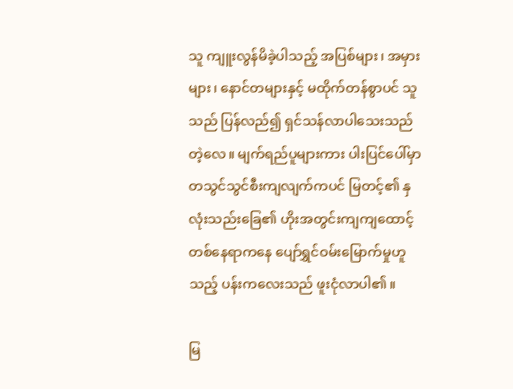သူ ကျူးလွန်မိခဲ့ပါသည့် အပြစ်များ၊ အမှားများ၊ နောင်တများနှင့် မထိုက်တန်စွာပင် သူသည် ပြန်လည်၍ ရှင်သန်လာပါသေးသည်တဲ့လေ။ မျက်ရည်ပူများကား ပါးပြင်ပေါ်မှာ တသွင်သွင်စီးကျလျက်ကပင် မြတင့်၏ နှလုံးသည်းခြေ၏ ‌ဟိုးအတွင်းကျကျထောင့်တစ်နေရာကနေ ပျော်ရွှင်ဝမ်းမြောက်မှုဟူသည့် ပန်းကလေးသည် ဖူးငုံလာပါ၏။

မြ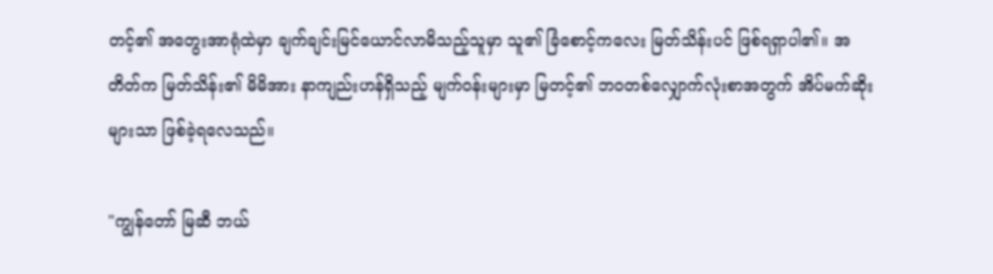တင့်၏ အတွေးအာရုံထဲမှာ ချက်ချင်းမြင်ယောင်လာမိသည့်သူမှာ သူ၏ ခြံစောင့်ကလေး မြတ်သိန်းပင် ဖြစ်ရရှာပါ၏။ အတိတ်က မြတ်သိန်း၏ မိမိအား နာကျည်းဟန်ရှိသည့် မျက်ဝန်းများမှာ မြတင့်၏ ဘဝတစ်လျှောက်လုံးစာအတွက် အိပ်မက်ဆိုးများသာ ဖြစ်ခဲ့ရလေသည်။

"ကျွန်တော် မြဆီ ဘယ်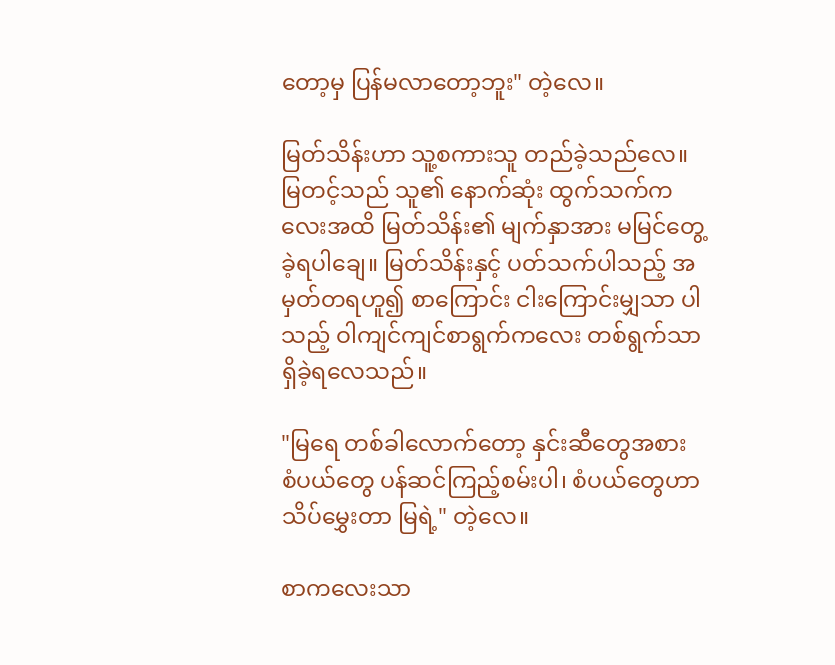တော့မှ ပြန်မလာတော့ဘူး" တဲ့လေ။

မြတ်သိန်းဟာ သူ့စကားသူ တည်ခဲ့သည်လေ။ မြတင့်သည် သူ၏ နောက်ဆုံး ထွက်သက်ကလေးအထိ မြတ်သိန်း၏ မျက်နှာအား မမြင်တွေ့ခဲ့ရပါချေ။ မြတ်သိန်းနှင့် ပတ်သက်ပါသည့် အမှတ်တရဟူ၍ စာ‌ကြောင်း ငါးကြောင်းမျှသာ ပါသည့် ဝါကျင်ကျင်စာရွက်ကလေး တစ်ရွက်သာ ရှိခဲ့ရလေသည်။

"မြရေ တစ်ခါလောက်တော့ နှင်းဆီတွေအစား စံပယ်တွေ ပန်ဆင်ကြည့်စမ်းပါ၊ စံပယ်တွေဟာ သိပ်မွှေးတာ မြရဲ့" တဲ့လေ။

စာကလေးသာ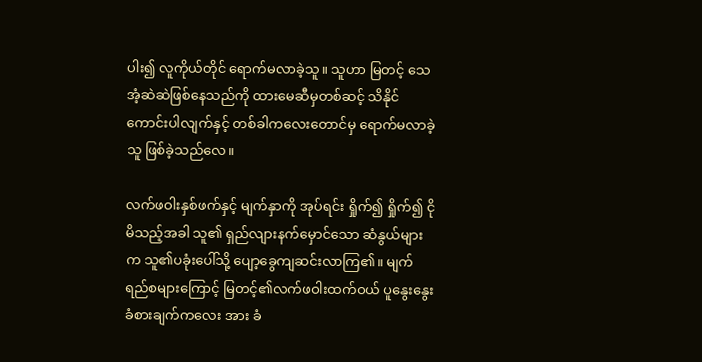ပါး၍ လူကိုယ်တိုင် ရောက်မလာခဲ့သူ။ သူဟာ မြတင့် သေအံ့ဆဲဆဲဖြစ်နေသည်ကို ထားမေဆီမှတစ်ဆင့် သိနိုင်ကောင်းပါလျက်နှင့် တစ်ခါကလေးတောင်မှ ရောက်မလာခဲ့သူ ဖြစ်ခဲ့သည်လေ။

လက်ဖဝါးနှစ်ဖက်နှင့် မျက်နှာကို အုပ်ရင်း ရှိုက်၍ ရှိုက်၍ ငိုမိသည့်အခါ သူ၏ ရှည်လျားနက်မှောင်သော ဆံနွယ်များက သူ၏ပခုံးပေါ်သို့ ပျော့ခွေကျဆင်းလာကြ၏။ မျက်ရည်စများ‌ကြောင့် မြတင့်၏လက်ဖဝါးထက်ဝယ် ပူနွေးနွေးခံစားချက်က‌လေး အား ခံ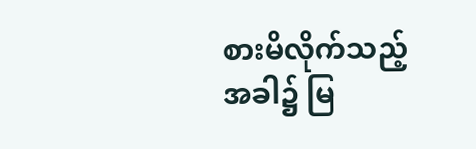စားမိလိုက်သည့်အခါ၌ မြ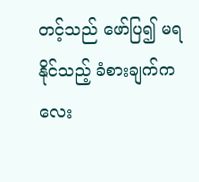တင့်သည် ဖော်ပြ၍ မရနိုင်သည့် ခံစားချက်ကလေး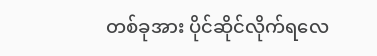တစ်ခုအား ပိုင်ဆိုင်လိုက်ရလေ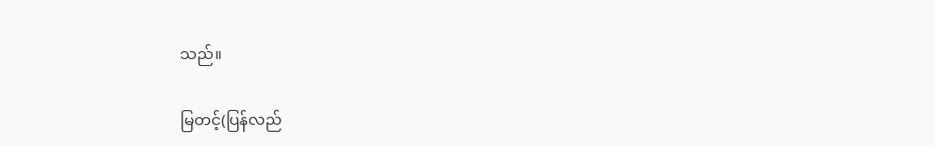သည်။

မြတင့်(ပြန်လည်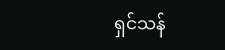ရှင်သန်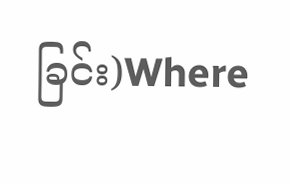ခြင်း)Where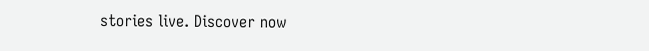stories live. Discover now